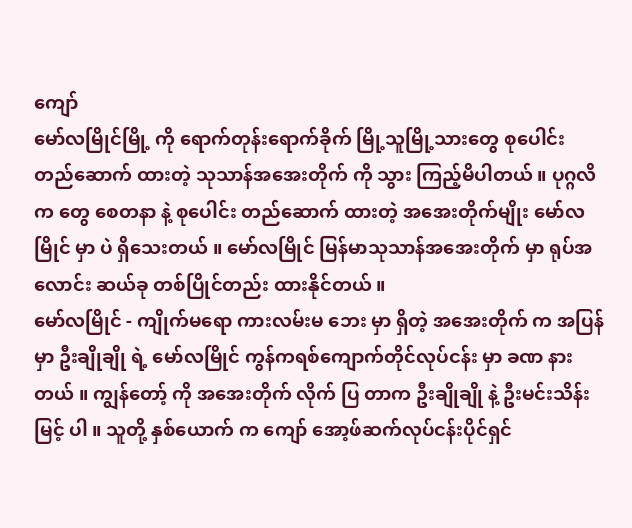ကျော်
မော်လမြိုင်မြို့ ကို ရောက်တုန်းရောက်ခိုက် မြို့သူမြို့သားတွေ စုပေါင်း တည်ဆောက် ထားတဲ့ သုသာန်အအေးတိုက် ကို သွား ကြည့်မိပါတယ် ။ ပုဂ္ဂလိက တွေ စေတနာ နဲ့ စုပေါင်း တည်ဆောက် ထားတဲ့ အအေးတိုက်မျိုး မော်လမြိုင် မှာ ပဲ ရှိသေးတယ် ။ မော်လမြိုင် မြန်မာသုသာန်အအေးတိုက် မှာ ရုပ်အလောင်း ဆယ်ခု တစ်ပြိုင်တည်း ထားနိုင်တယ် ။
မော်လမြိုင် - ကျိုက်မရော ကားလမ်းမ ဘေး မှာ ရှိတဲ့ အအေးတိုက် က အပြန် မှာ ဦးချိုချို ရဲ့ မော်လမြိုင် ကွန်ကရစ်ကျောက်တိုင်လုပ်ငန်း မှာ ခဏ နားတယ် ။ ကျွန်တော့် ကို အအေးတိုက် လိုက် ပြ တာက ဦးချိုချို နဲ့ ဦးမင်းသိန်းမြင့် ပါ ။ သူတို့ နှစ်ယောက် က ကျော် အော့ဖ်ဆက်လုပ်ငန်းပိုင်ရှင်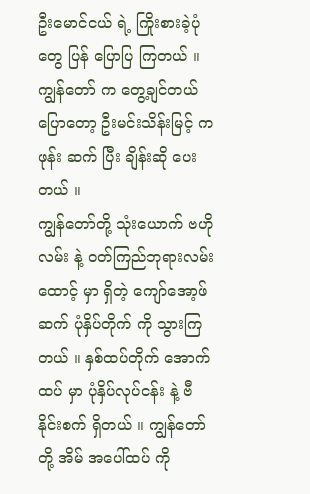ဦးမောင်ငယ် ရဲ့ ကြိုးစားခဲ့ပုံတွေ ပြန် ပြောပြ ကြတယ် ။ ကျွန်တော် က တွေ့ချင်တယ် ပြောတော့ ဦးမင်းသိန်းမြင့် က ဖုန်း ဆက် ပြီး ချိန်းဆို ပေးတယ် ။
ကျွန်တော်တို့ သုံးယောက် ဗဟိုလမ်း နဲ့ ဝတ်ကြည်ဘုရားလမ်း ထောင့် မှာ ရှိတဲ့ ကျော်အော့ဖ်ဆက် ပုံနှိပ်တိုက် ကို သွားကြတယ် ။ နှစ်ထပ်တိုက် အောက်ထပ် မှာ ပုံနှိပ်လုပ်ငန်း နဲ့ ဗီနိုင်းစက် ရှိတယ် ။ ကျွန်တော်တို့ အိမ် အပေါ်ထပ် ကို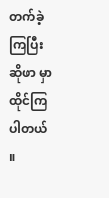တက်ခဲ့ ကြပြီး ဆိုဖာ မှာ ထိုင်ကြပါတယ် ။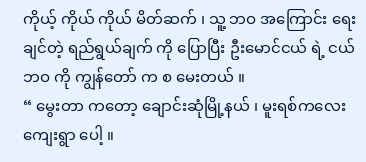ကိုယ့် ကိုယ် ကိုယ် မိတ်ဆက် ၊ သူ့ ဘဝ အကြောင်း ရေးချင်တဲ့ ရည်ရွယ်ချက် ကို ပြောပြီး ဦးမောင်ငယ် ရဲ့ ငယ်ဘဝ ကို ကျွန်တော် က စ မေးတယ် ။
“ မွေးတာ ကတော့ ချောင်းဆုံမြို့နယ် ၊ မူးရစ်ကလေးကျေးရွာ ပေါ့ ။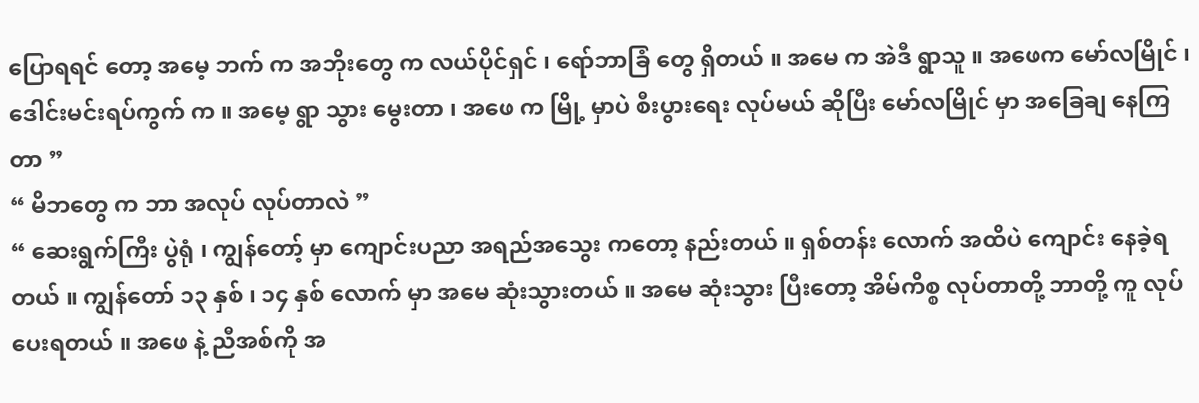ပြောရရင် တော့ အမေ့ ဘက် က အဘိုးတွေ က လယ်ပိုင်ရှင် ၊ ရော်ဘာခြံ တွေ ရှိတယ် ။ အမေ က အဲဒီ ရွာသူ ။ အဖေက မော်လမြိုင် ၊ ဒေါင်းမင်းရပ်ကွက် က ။ အမေ့ ရွာ သွား မွေးတာ ၊ အဖေ က မြို့ မှာပဲ စီးပွားရေး လုပ်မယ် ဆိုပြီး မော်လမြိုင် မှာ အခြေချ နေကြတာ ”
“ မိဘတွေ က ဘာ အလုပ် လုပ်တာလဲ ”
“ ဆေးရွက်ကြီး ပွဲရုံ ၊ ကျွန်တော့် မှာ ကျောင်းပညာ အရည်အသွေး ကတော့ နည်းတယ် ။ ရှစ်တန်း လောက် အထိပဲ ကျောင်း နေခဲ့ရတယ် ။ ကျွန်တော် ၁၃ နှစ် ၊ ၁၄ နှစ် လောက် မှာ အမေ ဆုံးသွားတယ် ။ အမေ ဆုံးသွား ပြီးတော့ အိမ်ကိစ္စ လုပ်တာတို့ ဘာတို့ ကူ လုပ်ပေးရတယ် ။ အဖေ နဲ့ ညီအစ်ကို အ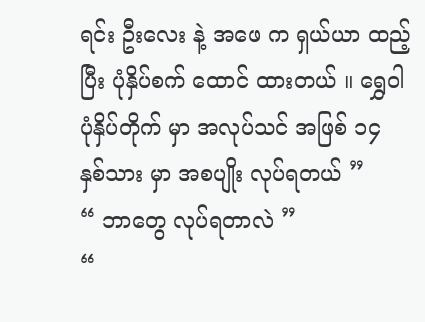ရင်း ဦးလေး နဲ့ အဖေ က ရှယ်ယာ ထည့်ပြီး ပုံနှိပ်စက် ထောင် ထားတယ် ။ ရွှေဝါပုံနှိပ်တိုက် မှာ အလုပ်သင် အဖြစ် ၁၄ နှစ်သား မှာ အစပျိုး လုပ်ရတယ် ”
“ ဘာတွေ လုပ်ရတာလဲ ”
“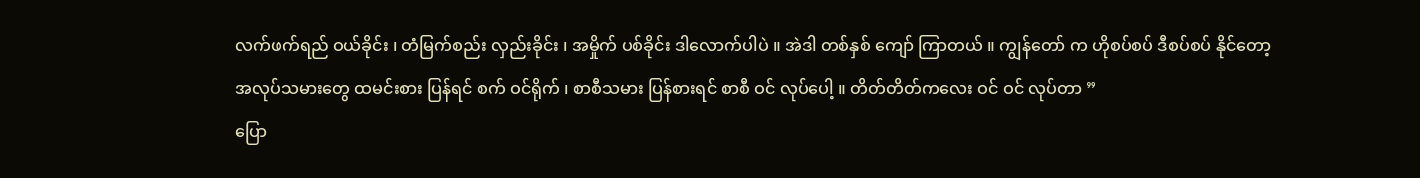လက်ဖက်ရည် ဝယ်ခိုင်း ၊ တံမြက်စည်း လှည်းခိုင်း ၊ အမှိုက် ပစ်ခိုင်း ဒါလောက်ပါပဲ ။ အဲဒါ တစ်နှစ် ကျော် ကြာတယ် ။ ကျွန်တော် က ဟိုစပ်စပ် ဒီစပ်စပ် နိုင်တော့
အလုပ်သမားတွေ ထမင်းစား ပြန်ရင် စက် ဝင်ရိုက် ၊ စာစီသမား ပြန်စားရင် စာစီ ဝင် လုပ်ပေါ့ ။ တိတ်တိတ်ကလေး ဝင် ဝင် လုပ်တာ ”
ပြော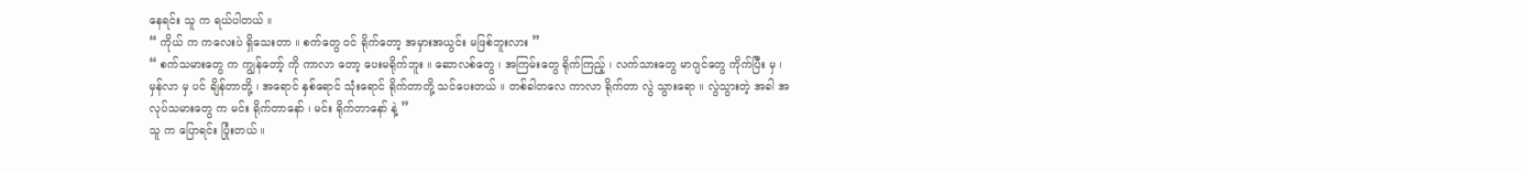နေရင်း သူ က ရယ်ပါတယ် ။
“ ကိုယ် က ကလေးပဲ ရှိသေးတာ ။ စက်တွေ ဝင် ရိုက်တော့ အမှားအယွင်း မဖြစ်ဘူးလား ”
“ စက်သမားတွေ က ကျွန်တော့် ကို ကာလာ တော့ ပေးမရိုက်ဘူး ။ ဆောလစ်တွေ ၊ အကြမ်းတွေ ရိုက်ကြည့် ၊ လက်သားတွေ မာဂျင်တွေ ကိုက်ပြီး မှ ၊ မှန်လာ မှ ပင် ချိန်တာတို့ ၊ အရောင် နှစ်ရောင် သုံးရောင် ရိုက်တာတို့ သင်ပေးတယ် ။ တစ်ခါတလေ ကာလာ ရိုက်တာ လွဲ သွားရော ။ လွဲသွားတဲ့ အခါ အလုပ်သမားတွေ က မင်း ရိုက်တာနော် ၊ မင်း ရိုက်တာနော် နဲ့ ”
သူ က ပြောရင်း ပြုံးတယ် ။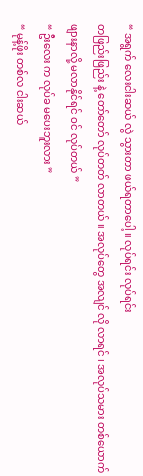“ အရွက် လေးငါးဆယ် လွဲ သွားတာ ဖယ်ရတာပေါ့ ။ လုပ်ရင်း လုပ်ရင်း
တဖြည်းဖြည်း နဲ့ တော်တော် လုပ်တတ် လာတယ် ။ အလုပ်တွေ အလျင် လို လာရင် ၊ အလုပ်သမား တစ်ယောက် ဖျားနာလို့ မလာနိုင်ရင် ဝင် လုပ်တယ် ”
“ ဦးလေး က လုပ်ခ မပေးဘူးလား ”
“ မုန့်ဖိုး တစ်လ ငါးဆယ်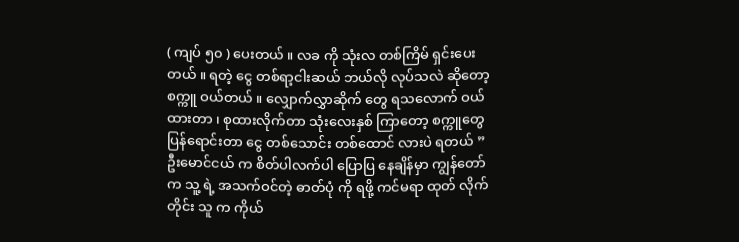( ကျပ် ၅၀ ) ပေးတယ် ။ လခ ကို သုံးလ တစ်ကြိမ် ရှင်းပေးတယ် ။ ရတဲ့ ငွေ တစ်ရာ့ငါးဆယ် ဘယ်လို လုပ်သလဲ ဆိုတော့ စက္ကူ ဝယ်တယ် ။ လျှောက်လွှာဆိုက် တွေ ရသလောက် ဝယ်ထားတာ ၊ စုထားလိုက်တာ သုံးလေးနှစ် ကြာတော့ စက္ကူတွေ ပြန်ရောင်းတာ ငွေ တစ်သောင်း တစ်ထောင် လားပဲ ရတယ် ”
ဦးမောင်ငယ် က စိတ်ပါလက်ပါ ပြောပြ နေချိန်မှာ ကျွန်တော် က သူ့ ရဲ့ အသက်ဝင်တဲ့ ဓာတ်ပုံ ကို ရဖို့ ကင်မရာ ထုတ် လိုက်တိုင်း သူ က ကိုယ်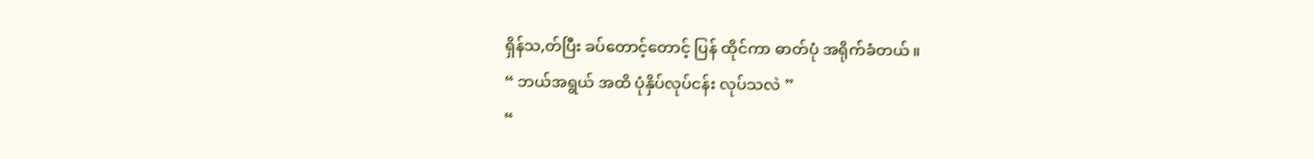ရှိန်သ,တ်ပြီး ခပ်တောင့်တောင့် ပြန် ထိုင်ကာ ဓာတ်ပုံ အရိုက်ခံတယ် ။
“ ဘယ်အရွယ် အထိ ပုံနှိပ်လုပ်ငန်း လုပ်သလဲ ”
“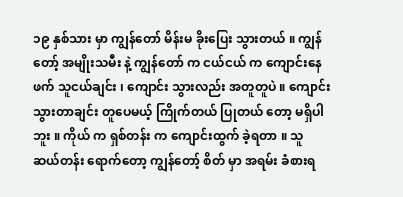၁၉ နှစ်သား မှာ ကျွန်တော် မိန်းမ ခိုးပြေး သွားတယ် ။ ကျွန်တော့် အမျိုးသမီး နဲ့ ကျွန်တော် က ငယ်ငယ် က ကျောင်းနေဖက် သူငယ်ချင်း ၊ ကျောင်း သွားလည်း အတူတူပဲ ။ ကျောင်းသွားတာချင်း တူပေမယ့် ကြိုက်တယ် ပြုတယ် တော့ မရှိပါဘူး ။ ကိုယ် က ရှစ်တန်း က ကျောင်းထွက် ခဲ့ရတာ ။ သူ ဆယ်တန်း ရောက်တော့ ကျွန်တော့် စိတ် မှာ အရမ်း ခံစားရ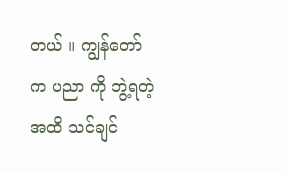တယ် ။ ကျွန်တော် က ပညာ ကို ဘွဲ့ရတဲ့ အထိ သင်ချင်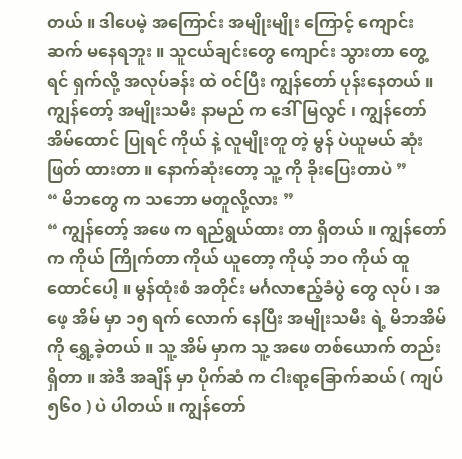တယ် ။ ဒါပေမဲ့ အကြောင်း အမျိုးမျိုး ကြောင့် ကျောင်း ဆက် မနေရဘူး ။ သူငယ်ချင်းတွေ ကျောင်း သွားတာ တွေ့ရင် ရှက်လို့ အလုပ်ခန်း ထဲ ဝင်ပြီး ကျွန်တော် ပုန်းနေတယ် ။
ကျွန်တော့် အမျိုးသမီး နာမည် က ဒေါ်မြလွင် ၊ ကျွန်တော် အိမ်ထောင် ပြုရင် ကိုယ် နဲ့ လူမျိုးတူ တဲ့ မွန် ပဲယူမယ် ဆုံးဖြတ် ထားတာ ။ နောက်ဆုံးတော့ သူ့ ကို ခိုးပြေးတာပဲ ”
“ မိဘတွေ က သဘော မတူလို့လား ”
“ ကျွန်တော့် အဖေ က ရည်ရွယ်ထား တာ ရှိတယ် ။ ကျွန်တော် က ကိုယ် ကြိုက်တာ ကိုယ် ယူတော့ ကိုယ့် ဘဝ ကိုယ် ထူထောင်ပေါ့ ။ မွန်ထုံးစံ အတိုင်း မင်္ဂလာဧည့်ခံပွဲ တွေ လုပ် ၊ အဖေ့ အိမ် မှာ ၁၅ ရက် လောက် နေပြီး အမျိုးသမီး ရဲ့ မိဘအိမ် ကို ရွှေ့ခဲ့တယ် ။ သူ့ အိမ် မှာက သူ့ အဖေ တစ်ယောက် တည်း ရှိတာ ။ အဲဒီ အချိန် မှာ ပိုက်ဆံ က ငါးရာ့ခြောက်ဆယ် ( ကျပ် ၅၆၀ ) ပဲ ပါတယ် ။ ကျွန်တော်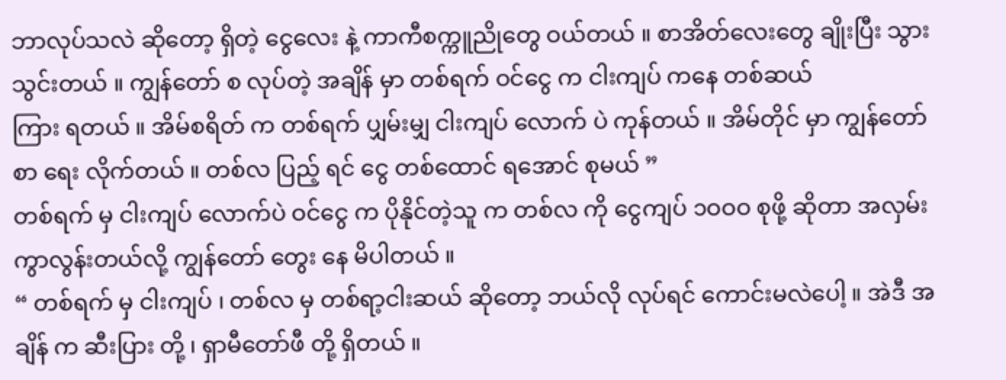ဘာလုပ်သလဲ ဆိုတော့ ရှိတဲ့ ငွေလေး နဲ့ ကာကီစက္ကူညိုတွေ ဝယ်တယ် ။ စာအိတ်လေးတွေ ချိုးပြီး သွား သွင်းတယ် ။ ကျွန်တော် စ လုပ်တဲ့ အချိန် မှာ တစ်ရက် ဝင်ငွေ က ငါးကျပ် ကနေ တစ်ဆယ်
ကြား ရတယ် ။ အိမ်စရိတ် က တစ်ရက် ပျှမ်းမျှ ငါးကျပ် လောက် ပဲ ကုန်တယ် ။ အိမ်တိုင် မှာ ကျွန်တော် စာ ရေး လိုက်တယ် ။ တစ်လ ပြည့် ရင် ငွေ တစ်ထောင် ရအောင် စုမယ် ”
တစ်ရက် မှ ငါးကျပ် လောက်ပဲ ဝင်ငွေ က ပိုနိုင်တဲ့သူ က တစ်လ ကို ငွေကျပ် ၁ဝဝဝ စုဖို့ ဆိုတာ အလှမ်း ကွာလွန်းတယ်လို့ ကျွန်တော် တွေး နေ မိပါတယ် ။
“ တစ်ရက် မှ ငါးကျပ် ၊ တစ်လ မှ တစ်ရာ့ငါးဆယ် ဆိုတော့ ဘယ်လို လုပ်ရင် ကောင်းမလဲပေါ့ ။ အဲဒီ အချိန် က ဆီးပြား တို့ ၊ ရှာမီတော်ဖီ တို့ ရှိတယ် ။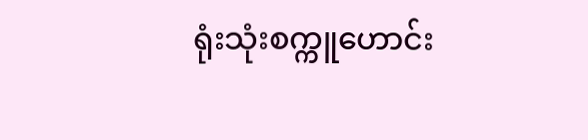ရုံးသုံးစက္ကူဟောင်း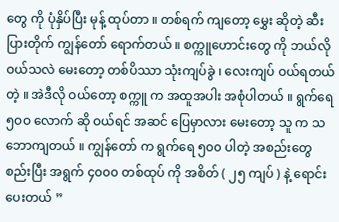တွေ ကို ပုံနှိပ်ပြီး မုန့် ထုပ်တာ ။ တစ်ရက် ကျတော့ မွှေး ဆိုတဲ့ ဆီးပြားတိုက် ကျွန်တော် ရောက်တယ် ။ စက္ကူဟောင်းတွေ ကို ဘယ်လို ဝယ်သလဲ မေးတော့ တစ်ပိဿာ သုံးကျပ်ခွဲ ၊ လေးကျပ် ဝယ်ရတယ်တဲ့ ။ အဲဒီလို ဝယ်တော့ စက္ကူ က အထူအပါး အစုံပါတယ် ။ ရွက်ရေ ၅ဝဝ လောက် ဆို ဝယ်ရင် အဆင် ပြေမှာလား မေးတော့ သူ က သဘောကျတယ် ။ ကျွန်တော် က ရွက်ရေ ၅၀၀ ပါတဲ့ အစည်းတွေ စည်းပြီး အရွက် ၄၀၀၀ တစ်ထုပ် ကို အစိတ် ( ၂၅ ကျပ် ) နဲ့ ရောင်းပေးတယ် ”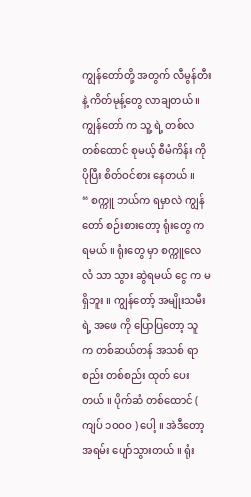ကျွန်တော်တို့ အတွက် လီမွန်တီး နဲ့ ကိတ်မုန့်တွေ လာချတယ် ။ ကျွန်တော် က သူ့ ရဲ့ တစ်လ တစ်ထောင် စုမယ့် စီမံကိန်း ကို ပိုပြီး စိတ်ဝင်စား နေတယ် ။
“ စက္ကူ ဘယ်က ရမှာလဲ ကျွန်တော် စဉ်းစားတော့ ရုံးတွေ က ရမယ် ။ ရုံးတွေ မှာ စက္ကူလေလံ သာ သွား ဆွဲရမယ် ငွေ က မရှိဘူး ။ ကျွန်တော့် အမျိုးသမီး ရဲ့ အဖေ ကို ပြောပြတော့ သူ က တစ်ဆယ်တန် အသစ် ရာစည်း တစ်စည်း ထုတ် ပေးတယ် ။ ပိုက်ဆံ တစ်ထောင် ( ကျပ် ၁ဝဝဝ ) ပေါ့ ။ အဲဒီတော့ အရမ်း ပျော်သွားတယ် ။ ရုံး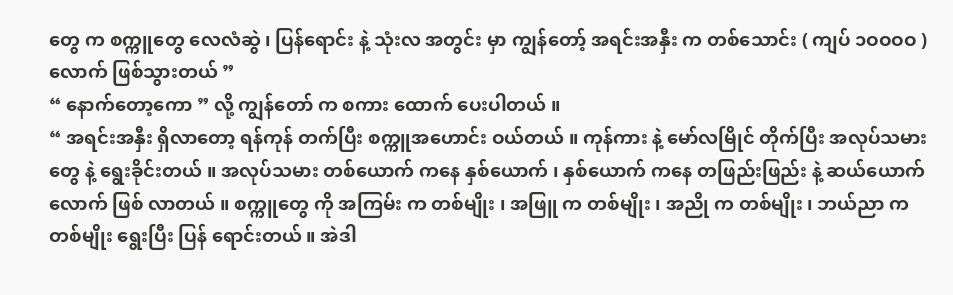တွေ က စက္ကူတွေ လေလံဆွဲ ၊ ပြန်ရောင်း နဲ့ သုံးလ အတွင်း မှာ ကျွန်တော့် အရင်းအနှီး က တစ်သောင်း ( ကျပ် ၁ဝဝဝဝ ) လောက် ဖြစ်သွားတယ် ”
“ နောက်တော့ကော ” လို့ ကျွန်တော် က စကား ထောက် ပေးပါတယ် ။
“ အရင်းအနှီး ရှိလာတော့ ရန်ကုန် တက်ပြီး စက္ကူအဟောင်း ဝယ်တယ် ။ ကုန်ကား နဲ့ မော်လမြိုင် တိုက်ပြီး အလုပ်သမားတွေ နဲ့ ရွေးခိုင်းတယ် ။ အလုပ်သမား တစ်ယောက် ကနေ နှစ်ယောက် ၊ နှစ်ယောက် ကနေ တဖြည်းဖြည်း နဲ့ ဆယ်ယောက် လောက် ဖြစ် လာတယ် ။ စက္ကူတွေ ကို အကြမ်း က တစ်မျိုး ၊ အဖြူ က တစ်မျိုး ၊ အညို က တစ်မျိုး ၊ ဘယ်ညာ က တစ်မျိုး ရွေးပြီး ပြန် ရောင်းတယ် ။ အဲဒါ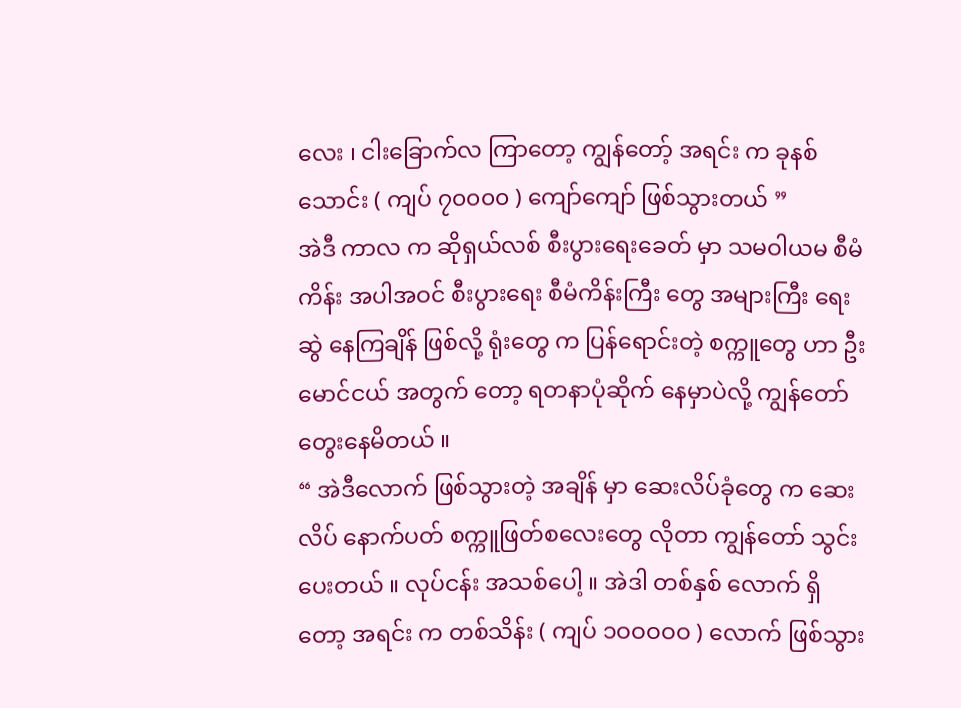လေး ၊ ငါးခြောက်လ ကြာတော့ ကျွန်တော့် အရင်း က ခုနစ်သောင်း ( ကျပ် ၇၀၀၀၀ ) ကျော်ကျော် ဖြစ်သွားတယ် ”
အဲဒီ ကာလ က ဆိုရှယ်လစ် စီးပွားရေးခေတ် မှာ သမဝါယမ စီမံကိန်း အပါအဝင် စီးပွားရေး စီမံကိန်းကြီး တွေ အများကြီး ရေးဆွဲ နေကြချိန် ဖြစ်လို့ ရုံးတွေ က ပြန်ရောင်းတဲ့ စက္ကူတွေ ဟာ ဦးမောင်ငယ် အတွက် တော့ ရတနာပုံဆိုက် နေမှာပဲလို့ ကျွန်တော် တွေးနေမိတယ် ။
“ အဲဒီလောက် ဖြစ်သွားတဲ့ အချိန် မှာ ဆေးလိပ်ခုံတွေ က ဆေးလိပ် နောက်ပတ် စက္ကူဖြတ်စလေးတွေ လိုတာ ကျွန်တော် သွင်း ပေးတယ် ။ လုပ်ငန်း အသစ်ပေါ့ ။ အဲဒါ တစ်နှစ် လောက် ရှိတော့ အရင်း က တစ်သိန်း ( ကျပ် ၁ဝဝဝဝဝ ) လောက် ဖြစ်သွား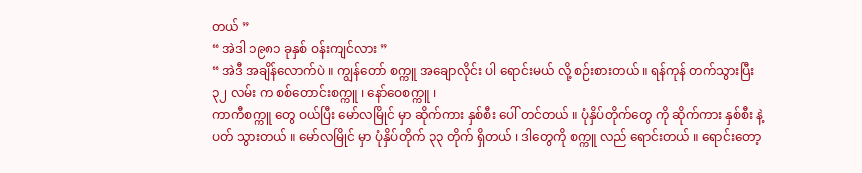တယ် ”
“ အဲဒါ ၁၉၈၁ ခုနှစ် ဝန်းကျင်လား ”
“ အဲဒီ အချိန်လောက်ပဲ ။ ကျွန်တော် စက္ကူ အချောလိုင်း ပါ ရောင်းမယ် လို့ စဉ်းစားတယ် ။ ရန်ကုန် တက်သွားပြီး ၃၂ လမ်း က စစ်တောင်းစက္ကူ ၊ နော်ဝေစက္ကူ ၊
ကာကီစက္ကူ တွေ ဝယ်ပြီး မော်လမြိုင် မှာ ဆိုက်ကား နှစ်စီး ပေါ် တင်တယ် ။ ပုံနှိပ်တိုက်တွေ ကို ဆိုက်ကား နှစ်စီး နဲ့ ပတ် သွားတယ် ။ မော်လမြိုင် မှာ ပုံနှိပ်တိုက် ၃၃ တိုက် ရှိတယ် ၊ ဒါတွေကို စက္ကူ လည် ရောင်းတယ် ။ ရောင်းတော့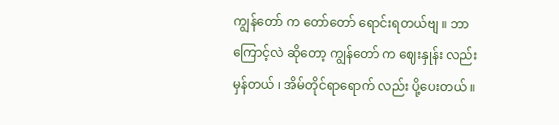ကျွန်တော် က တော်တော် ရောင်းရတယ်ဗျ ။ ဘာကြောင့်လဲ ဆိုတော့ ကျွန်တော် က ဈေးနှုန်း လည်း မှန်တယ် ၊ အိမ်တိုင်ရာရောက် လည်း ပို့ပေးတယ် ။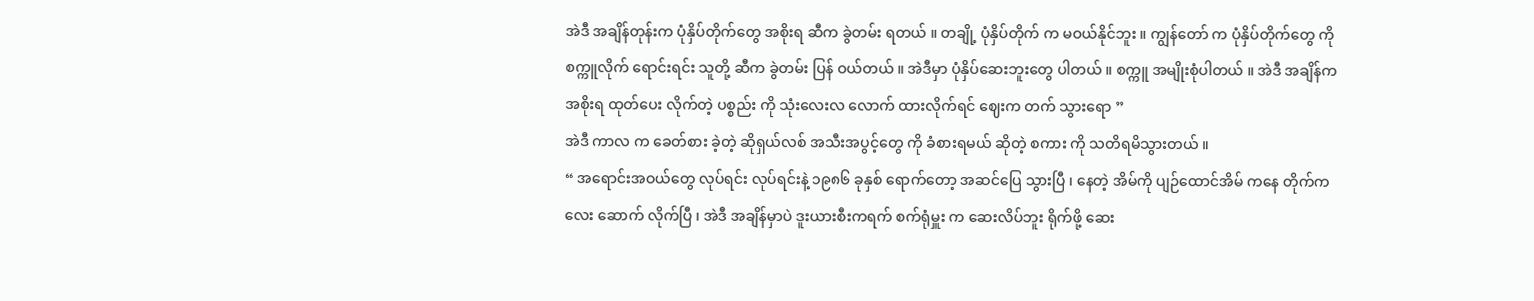အဲဒီ အချိန်တုန်းက ပုံနှိပ်တိုက်တွေ အစိုးရ ဆီက ခွဲတမ်း ရတယ် ။ တချို့ ပုံနှိပ်တိုက် က မဝယ်နိုင်ဘူး ။ ကျွန်တော် က ပုံနှိပ်တိုက်တွေ ကို စက္ကူလိုက် ရောင်းရင်း သူတို့ ဆီက ခွဲတမ်း ပြန် ဝယ်တယ် ။ အဲဒီမှာ ပုံနှိပ်ဆေးဘူးတွေ ပါတယ် ။ စက္ကူ အမျိုးစုံပါတယ် ။ အဲဒီ အချိန်က အစိုးရ ထုတ်ပေး လိုက်တဲ့ ပစ္စည်း ကို သုံးလေးလ လောက် ထားလိုက်ရင် ဈေးက တက် သွားရော ”
အဲဒီ ကာလ က ခေတ်စား ခဲ့တဲ့ ဆိုရှယ်လစ် အသီးအပွင့်တွေ ကို ခံစားရမယ် ဆိုတဲ့ စကား ကို သတိရမိသွားတယ် ။
“ အရောင်းအဝယ်တွေ လုပ်ရင်း လုပ်ရင်းနဲ့ ၁၉၈၆ ခုနှစ် ရောက်တော့ အဆင်ပြေ သွားပြီ ၊ နေတဲ့ အိမ်ကို ပျဉ်ထောင်အိမ် ကနေ တိုက်ကလေး ဆောက် လိုက်ပြီ ၊ အဲဒီ အချိန်မှာပဲ ဒူးယားစီးကရက် စက်ရုံမှူး က ဆေးလိပ်ဘူး ရိုက်ဖို့ ဆေး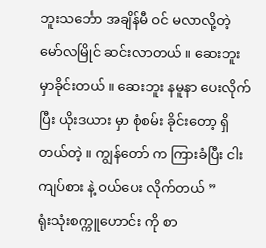ဘူးသင်္ဘော အချိန်မီ ဝင် မလာလို့တဲ့ မော်လမြိုင် ဆင်းလာတယ် ။ ဆေးဘူး မှာခိုင်းတယ် ။ ဆေးဘူး နမူနာ ပေးလိုက်ပြီး ယိုးဒယား မှာ စုံစမ်း ခိုင်းတော့ ရှိတယ်တဲ့ ။ ကျွန်တော် က ကြားခံပြီး ငါးကျပ်စား နဲ့ ဝယ်ပေး လိုက်တယ် ”
ရုံးသုံးစက္ကူဟောင်း ကို စာ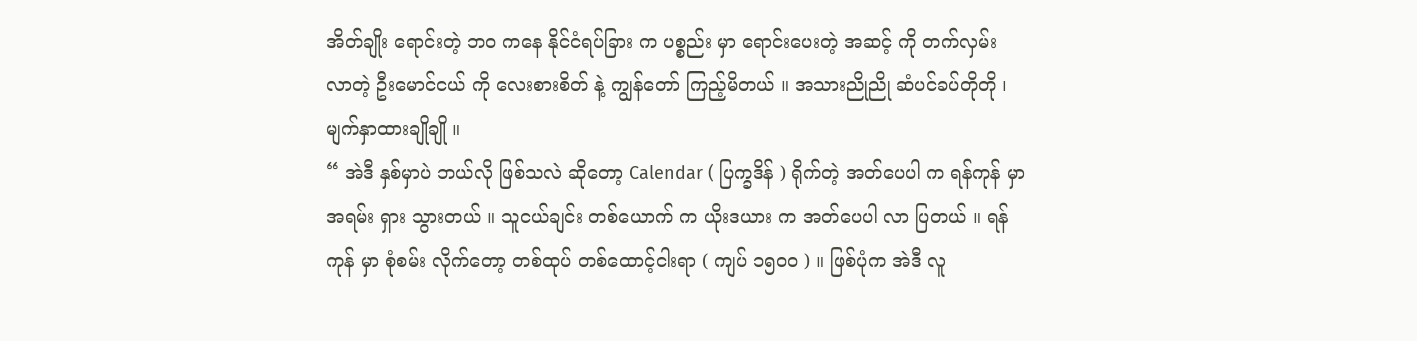အိတ်ချိုး ရောင်းတဲ့ ဘဝ ကနေ နိုင်ငံရပ်ခြား က ပစ္စည်း မှာ ရောင်းပေးတဲ့ အဆင့် ကို တက်လှမ်း လာတဲ့ ဦးမောင်ငယ် ကို လေးစားစိတ် နဲ့ ကျွန်တော် ကြည့်မိတယ် ။ အသားညိုညို ဆံပင်ခပ်တိုတို ၊ မျက်နှာထားချိုချို ။
“ အဲဒီ နှစ်မှာပဲ ဘယ်လို ဖြစ်သလဲ ဆိုတော့ Calendar ( ပြက္ခဒိန် ) ရိုက်တဲ့ အတ်ပေပါ က ရန်ကုန် မှာ အရမ်း ရှား သွားတယ် ။ သူငယ်ချင်း တစ်ယောက် က ယိုးဒယား က အတ်ပေပါ လာ ပြတယ် ။ ရန်ကုန် မှာ စုံစမ်း လိုက်တော့ တစ်ထုပ် တစ်ထောင့်ငါးရာ ( ကျပ် ၁၅၀ဝ ) ။ ဖြစ်ပုံက အဲဒီ လူ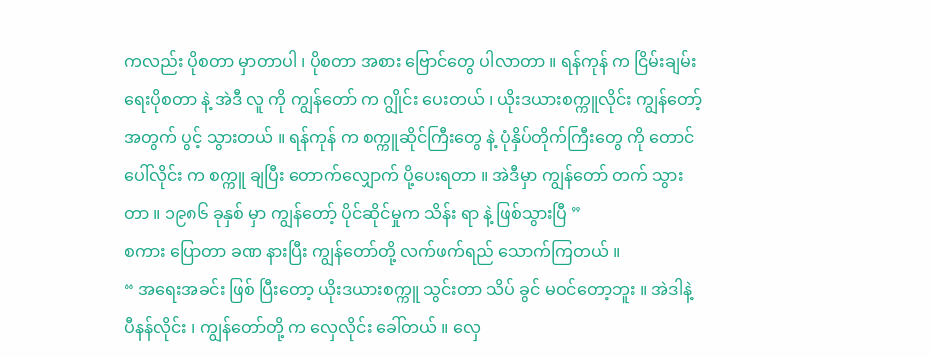ကလည်း ပိုစတာ မှာတာပါ ၊ ပိုစတာ အစား ဗြောင်တွေ ပါလာတာ ။ ရန်ကုန် က ငြိမ်းချမ်းရေးပိုစတာ နဲ့ အဲဒီ လူ ကို ကျွန်တော် က ဂျွိုင်း ပေးတယ် ၊ ယိုးဒယားစက္ကူလိုင်း ကျွန်တော့် အတွက် ပွင့် သွားတယ် ။ ရန်ကုန် က စက္ကူဆိုင်ကြီးတွေ နဲ့ ပုံနှိပ်တိုက်ကြီးတွေ ကို တောင်ပေါ်လိုင်း က စက္ကူ ချပြီး တောက်လျှောက် ပို့ပေးရတာ ။ အဲဒီမှာ ကျွန်တော် တက် သွားတာ ။ ၁၉၈၆ ခုနှစ် မှာ ကျွန်တော့် ပိုင်ဆိုင်မှုက သိန်း ရာ နဲ့ ဖြစ်သွားပြီ ”
စကား ပြောတာ ခဏ နားပြီး ကျွန်တော်တို့ လက်ဖက်ရည် သောက်ကြတယ် ။
“ အရေးအခင်း ဖြစ် ပြီးတော့ ယိုးဒယားစက္ကူ သွင်းတာ သိပ် ခွင် မဝင်တော့ဘူး ။ အဲဒါနဲ့ ပီနန်လိုင်း ၊ ကျွန်တော်တို့ က လှေလိုင်း ခေါ်တယ် ။ လှေ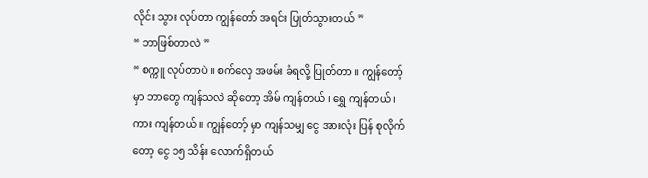လိုင်း သွား လုပ်တာ ကျွန်တော် အရင်း ပြုတ်သွားတယ် ”
“ ဘာဖြစ်တာလဲ ”
“ စက္ကူ လုပ်တာပဲ ။ စက်လှေ အဖမ်း ခံရလို့ ပြုတ်တာ ။ ကျွန်တော့် မှာ ဘာတွေ ကျန်သလဲ ဆိုတော့ အိမ် ကျန်တယ် ၊ ရွှေ ကျန်တယ် ၊ ကား ကျန်တယ် ။ ကျွန်တော့် မှာ ကျန်သမျှ ငွေ အားလုံး ပြန် စုလိုက်တော့ ငွေ ၁၅ သိန်း လောက်ရှိတယ်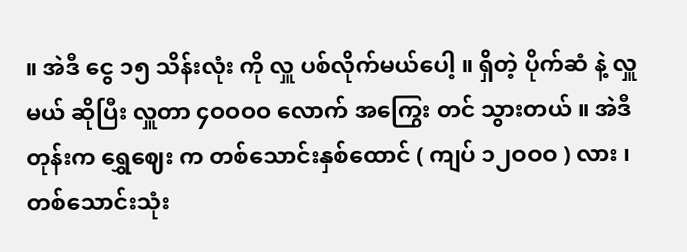။ အဲဒီ ငွေ ၁၅ သိန်းလုံး ကို လှူ ပစ်လိုက်မယ်ပေါ့ ။ ရှိတဲ့ ပိုက်ဆံ နဲ့ လှူမယ် ဆိုပြီး လှူတာ ၄ဝဝဝဝ လောက် အကြွေး တင် သွားတယ် ။ အဲဒီတုန်းက ရွှေဈေး က တစ်သောင်းနှစ်ထောင် ( ကျပ် ၁၂ဝဝဝ ) လား ၊ တစ်သောင်းသုံး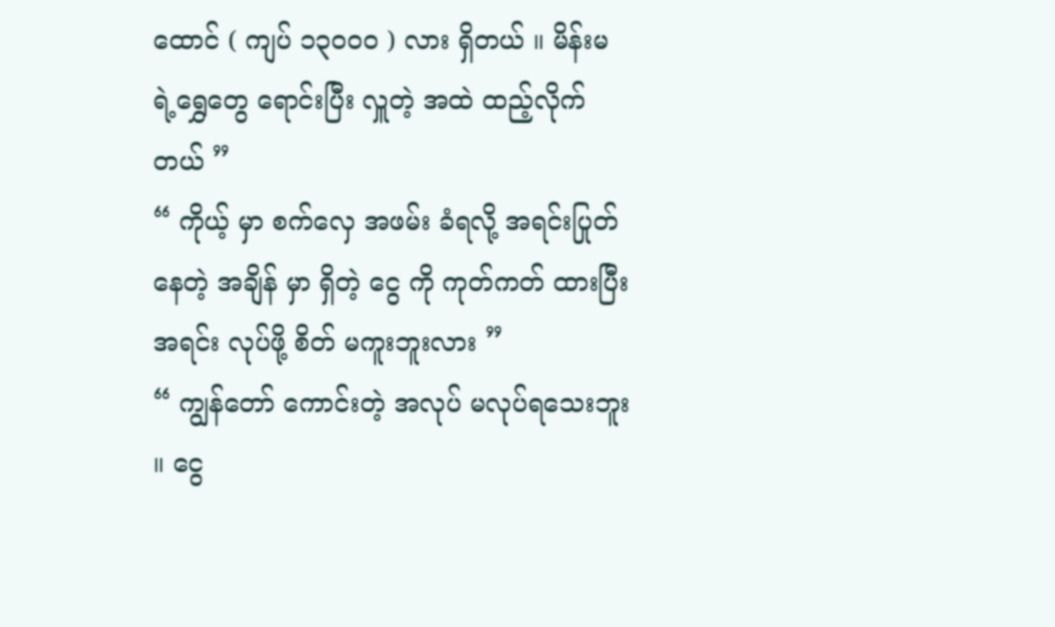ထောင် ( ကျပ် ၁၃၀၀၀ ) လား ရှိတယ် ။ မိန်းမ ရဲ့ရွှေတွေ ရောင်းပြီး လှူတဲ့ အထဲ ထည့်လိုက်တယ် ”
“ ကိုယ့် မှာ စက်လှေ အဖမ်း ခံရလို့ အရင်းပြုတ် နေတဲ့ အချိန် မှာ ရှိတဲ့ ငွေ ကို ကုတ်ကတ် ထားပြီး အရင်း လုပ်ဖို့ စိတ် မကူးဘူးလား ”
“ ကျွန်တော် ကောင်းတဲ့ အလုပ် မလုပ်ရသေးဘူး ။ ငွေ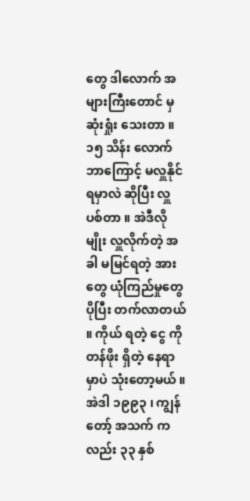တွေ ဒါလောက် အများကြီးတောင် မှ ဆုံးရှုံး သေးတာ ။ ၁၅ သိန်း လောက် ဘာကြောင့် မလှူနိုင်ရမှာလဲ ဆိုပြီး လှူပစ်တာ ။ အဲဒီလိုမျိုး လှူလိုက်တဲ့ အခါ မမြင်ရတဲ့ အားတွေ ယုံကြည်မှုတွေ ပိုပြီး တက်လာတယ် ။ ကိုယ် ရတဲ့ ငွေ ကို တန်ဖိုး ရှိတဲ့ နေရာမှာပဲ သုံးတော့မယ် ။ အဲဒါ ၁၉၉၃ ၊ ကျွန်တော့် အသက် က လည်း ၃၃ နှစ်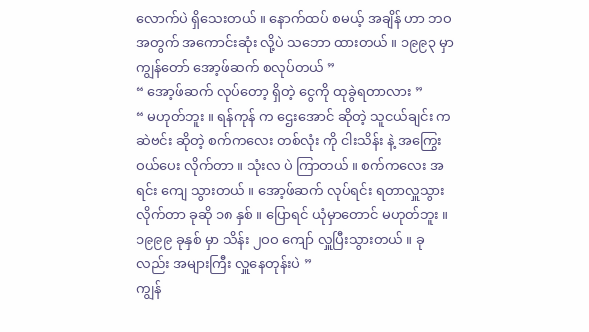လောက်ပဲ ရှိသေးတယ် ။ နောက်ထပ် စမယ့် အချိန် ဟာ ဘဝ အတွက် အကောင်းဆုံး လို့ပဲ သဘော ထားတယ် ။ ၁၉၉၃ မှာ ကျွန်တော် အော့ဖ်ဆက် စလုပ်တယ် ”
“ အော့ဖ်ဆက် လုပ်တော့ ရှိတဲ့ ငွေကို ထုခွဲရတာလား ”
“ မဟုတ်ဘူး ။ ရန်ကုန် က ဌေးအောင် ဆိုတဲ့ သူငယ်ချင်း က ဆဲဗင်း ဆိုတဲ့ စက်ကလေး တစ်လုံး ကို ငါးသိန်း နဲ့ အကြွေး ဝယ်ပေး လိုက်တာ ။ သုံးလ ပဲ ကြာတယ် ။ စက်ကလေး အရင်း ကျေ သွားတယ် ။ အော့ဖ်ဆက် လုပ်ရင်း ရတာလှူသွား လိုက်တာ ခုဆို ၁၈ နှစ် ။ ပြောရင် ယုံမှာတောင် မဟုတ်ဘူး ။ ၁၉၉၉ ခုနှစ် မှာ သိန်း ၂ဝဝ ကျော် လှူပြီးသွားတယ် ။ ခုလည်း အများကြီး လှူနေတုန်းပဲ ”
ကျွန်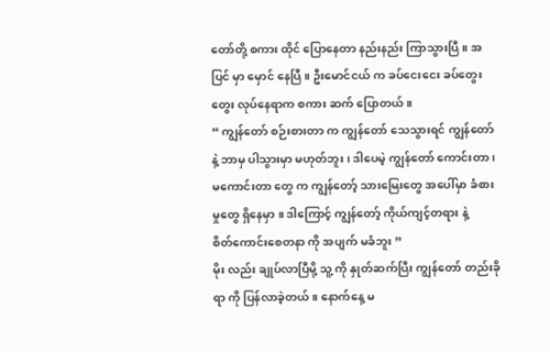တော်တို့ စကား ထိုင် ပြောနေတာ နည်းနည်း ကြာသွားပြီ ။ အပြင် မှာ မှောင် နေပြီ ။ ဦးမောင်ငယ် က ခပ်ငေးငေး ခပ်တွေးတွေး လုပ်နေရာက စကား ဆက် ပြောတယ် ။
“ ကျွန်တော် စဉ်းစားတာ က ကျွန်တော် သေသွားရင် ကျွန်တော် နဲ့ ဘာမှ ပါသွားမှာ မဟုတ်ဘူး ၊ ဒါပေမဲ့ ကျွန်တော် ကောင်းတာ ၊ မကောင်းတာ တွေ က ကျွန်တော့် သားမြေးတွေ အပေါ်မှာ ခံစားမှုတွေ ရှိနေမှာ ။ ဒါကြောင့် ကျွန်တော့် ကိုယ်ကျင့်တရား နဲ့
စိတ်ကောင်းစေတနာ ကို အပျက် မခံဘူး ”
မိုး လည်း ချုပ်လာပြီမို့ သူ့ ကို နှုတ်ဆက်ပြီး ကျွန်တော် တည်းခိုရာ ကို ပြန်လာခဲ့တယ် ။ နောက်နေ့ မ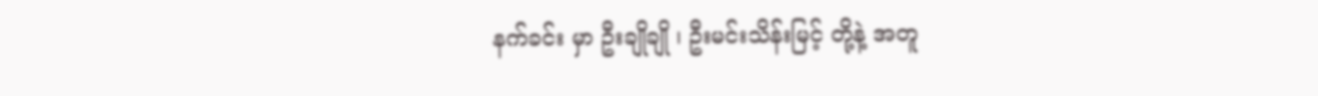နက်ခင်း မှာ ဦးချိုချို ၊ ဦးမင်းသိန်းမြင့် တို့နဲ့ အတူ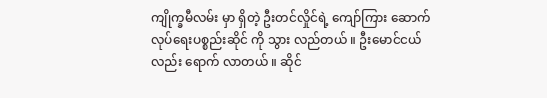ကျိုက္ခမီလမ်း မှာ ရှိတဲ့ ဦးတင်လှိုင်ရဲ့ ကျော်ကြား ဆောက်လုပ်ရေးပစ္စည်းဆိုင် ကို သွား လည်တယ် ။ ဦးမောင်ငယ် လည်း ရောက် လာတယ် ။ ဆိုင်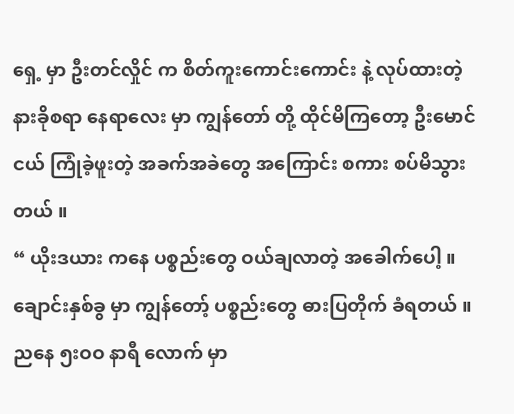ရှေ့ မှာ ဦးတင်လှိုင် က စိတ်ကူးကောင်းကောင်း နဲ့ လုပ်ထားတဲ့ နားခိုစရာ နေရာလေး မှာ ကျွန်တော် တို့ ထိုင်မိကြတော့ ဦးမောင်ငယ် ကြုံခဲ့ဖူးတဲ့ အခက်အခဲတွေ အကြောင်း စကား စပ်မိသွားတယ် ။
“ ယိုးဒယား ကနေ ပစ္စည်းတွေ ဝယ်ချလာတဲ့ အခေါက်ပေါ့ ။ ချောင်းနှစ်ခွ မှာ ကျွန်တော့် ပစ္စည်းတွေ ဓားပြတိုက် ခံရတယ် ။ ညနေ ၅းဝဝ နာရီ လောက် မှာ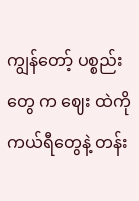ကျွန်တော့် ပစ္စည်းတွေ က ဈေး ထဲကို ကယ်ရီတွေနဲ့ တန်း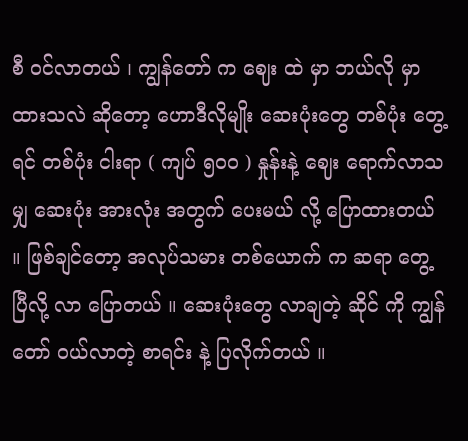စီ ဝင်လာတယ် ၊ ကျွန်တော် က ဈေး ထဲ မှာ ဘယ်လို မှာထားသလဲ ဆိုတော့ ဟောဒီလိုမျိုး ဆေးပုံးတွေ တစ်ပုံး တွေ့ရင် တစ်ပုံး ငါးရာ ( ကျပ် ၅၀ဝ ) နှုန်းနဲ့ ဈေး ရောက်လာသမျှ ဆေးပုံး အားလုံး အတွက် ပေးမယ် လို့ ပြောထားတယ် ။ ဖြစ်ချင်တော့ အလုပ်သမား တစ်ယောက် က ဆရာ တွေ့ပြီလို့ လာ ပြောတယ် ။ ဆေးပုံးတွေ လာချတဲ့ ဆိုင် ကို ကျွန်တော် ဝယ်လာတဲ့ စာရင်း နဲ့ ပြလိုက်တယ် ။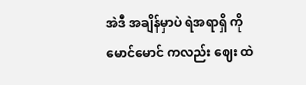အဲဒီ အချိန်မှာပဲ ရဲအရာရှိ ကိုမောင်မောင် ကလည်း ဈေး ထဲ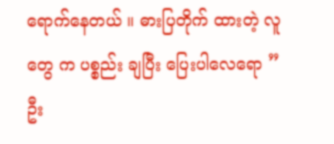ရောက်နေတယ် ။ ဓားပြတိုက် ထားတဲ့ လူတွေ က ပစ္စည်း ချပြီး ပြေးပါလေရော ”
ဦး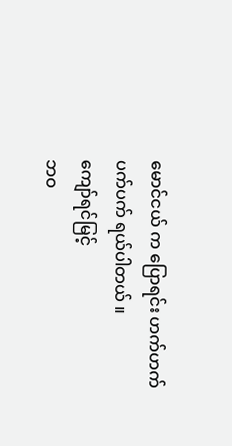မောင်ငယ် က ပြောရင်း ဟက်ဟက်ပက်ပက် ရယ်ပါတယ် ။
ကျော်ရင်မြင့်
ဘဝ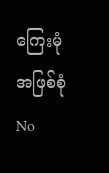ကြေးမုံ အဖြစ်စုံ
No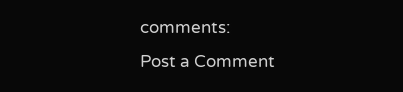comments:
Post a Comment